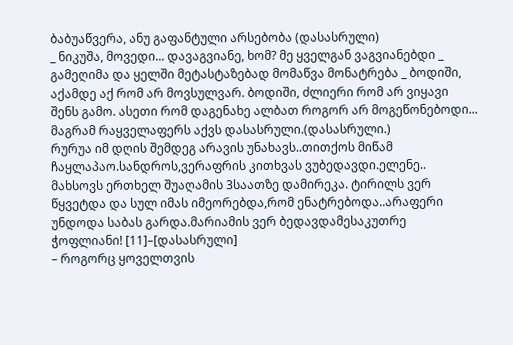ბაბუაწვერა, ანუ გაფანტული არსებობა (დასასრული)
_ ნიკუშა, მოვედი... დავაგვიანე, ხომ? მე ყველგან ვაგვიანებდი _ გამეღიმა და ყელში მეტასტაზებად მომაწვა მონატრება _ ბოდიში, აქამდე აქ რომ არ მოვსულვარ. ბოდიში, ძლიერი რომ არ ვიყავი შენს გამო. ასეთი რომ დაგენახე ალბათ როგორ არ მოგეწონებოდი... მაგრამ რაყველაფერს აქვს დასასრული.(დასასრული.)
რურუა იმ დღის შემდეგ არავის უნახავს..თითქოს მიწამ ჩაყლაპაო.სანდროს,ვერაფრის კითხვას ვუბედავდი.ელენე.. მახსოვს ერთხელ შუაღამის 3საათზე დამირეკა. ტირილს ვერ წყვეტდა და სულ იმას იმეორებდა,რომ ენატრებოდა..არაფერი უნდოდა საბას გარდა.მარიამის ვერ ბედავდამესაკუთრე ჭოფლიანი! [11]–[დასასრული]
– როგორც ყოველთვის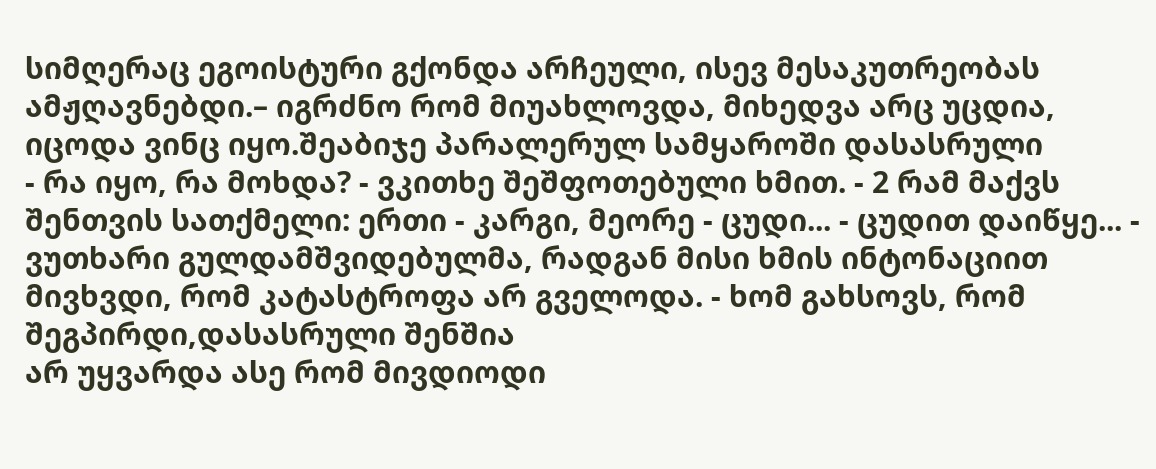სიმღერაც ეგოისტური გქონდა არჩეული, ისევ მესაკუთრეობას ამჟღავნებდი.– იგრძნო რომ მიუახლოვდა, მიხედვა არც უცდია, იცოდა ვინც იყო.შეაბიჯე პარალერულ სამყაროში დასასრული
- რა იყო, რა მოხდა? - ვკითხე შეშფოთებული ხმით. - 2 რამ მაქვს შენთვის სათქმელი: ერთი - კარგი, მეორე - ცუდი... - ცუდით დაიწყე... - ვუთხარი გულდამშვიდებულმა, რადგან მისი ხმის ინტონაციით მივხვდი, რომ კატასტროფა არ გველოდა. - ხომ გახსოვს, რომ შეგპირდი,დასასრული შენშია
არ უყვარდა ასე რომ მივდიოდი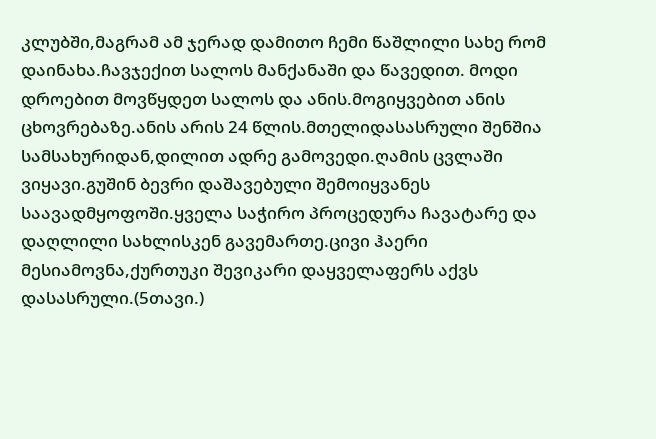კლუბში,მაგრამ ამ ჯერად დამითო ჩემი წაშლილი სახე რომ დაინახა.ჩავჯექით სალოს მანქანაში და წავედით. მოდი დროებით მოვწყდეთ სალოს და ანის.მოგიყვებით ანის ცხოვრებაზე.ანის არის 24 წლის.მთელიდასასრული შენშია
სამსახურიდან,დილით ადრე გამოვედი.ღამის ცვლაში ვიყავი.გუშინ ბევრი დაშავებული შემოიყვანეს საავადმყოფოში.ყველა საჭირო პროცედურა ჩავატარე და დაღლილი სახლისკენ გავემართე.ცივი ჰაერი მესიამოვნა,ქურთუკი შევიკარი დაყველაფერს აქვს დასასრული.(5თავი.)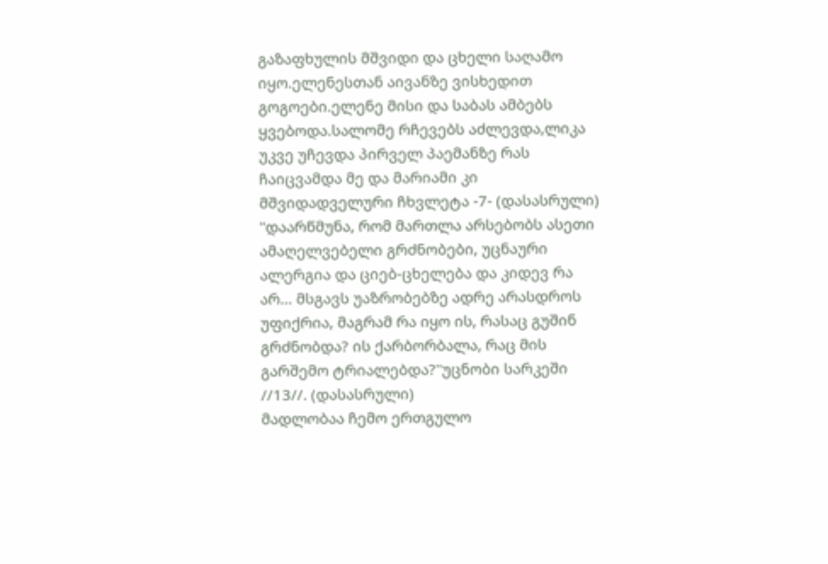გაზაფხულის მშვიდი და ცხელი საღამო იყო.ელენესთან აივანზე ვისხედით გოგოები.ელენე მისი და საბას ამბებს ყვებოდა.სალომე რჩევებს აძლევდა,ლიკა უკვე უჩევდა პირველ პაემანზე რას ჩაიცვამდა მე და მარიამი კი მშვიდადველური ჩხვლეტა -7- (დასასრული)
''დაარწმუნა, რომ მართლა არსებობს ასეთი ამაღელვებელი გრძნობები, უცნაური ალერგია და ციებ-ცხელება და კიდევ რა არ... მსგავს უაზრობებზე ადრე არასდროს უფიქრია, მაგრამ რა იყო ის, რასაც გუშინ გრძნობდა? ის ქარბორბალა, რაც მის გარშემო ტრიალებდა?''უცნობი სარკეში //13//. (დასასრული)
მადლობაა ჩემო ერთგულო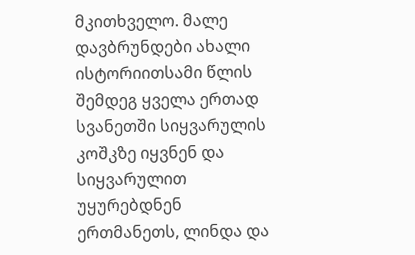მკითხველო. მალე დავბრუნდები ახალი ისტორიითსამი წლის შემდეგ ყველა ერთად სვანეთში სიყვარულის კოშკზე იყვნენ და სიყვარულით უყურებდნენ ერთმანეთს, ლინდა და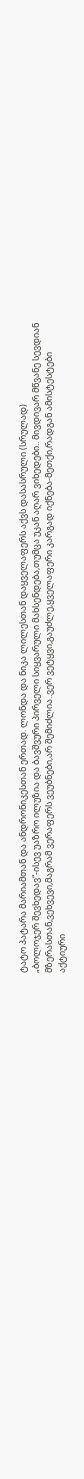ტატო პატარა მარიამთან და ანდრონიკესთან ერთად. ლონდა და ნიკა ლილესთან დაყველაფერს აქვს დასასრული (სრულად)
„ბოლოჯერ შევხედავ“-ისევ უაზრო ილუზია და ბავშვური პირველი სიყვარული მახსენდება,თუმცა უკან აღარ ვიხედები.. მივდივარ მწვანე სევდიან მზერასთან,ვეხვევი,მაგრამ ვერაფერს ვეუბნები,არ შემიძლია..ვერ ვეტყვი,გაუძლე,ყველაფერი კარგად იქნება-მეთქი,რადგან ამისტესტები
აქტიური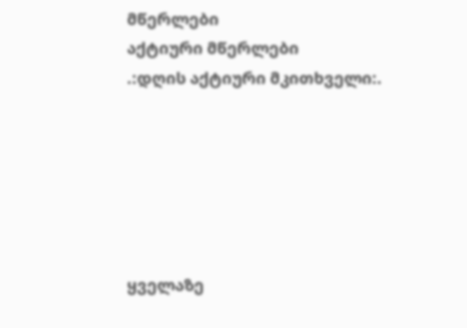მწერლები
აქტიური მწერლები
.:დღის აქტიური მკითხველი:.






ყველაზე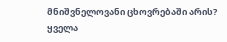მნიშვნელოვანი ცხოვრებაში არის?
ყველა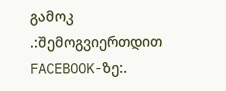გამოკ
.:შემოგვიერთდით FACEBOOK-ზე:.